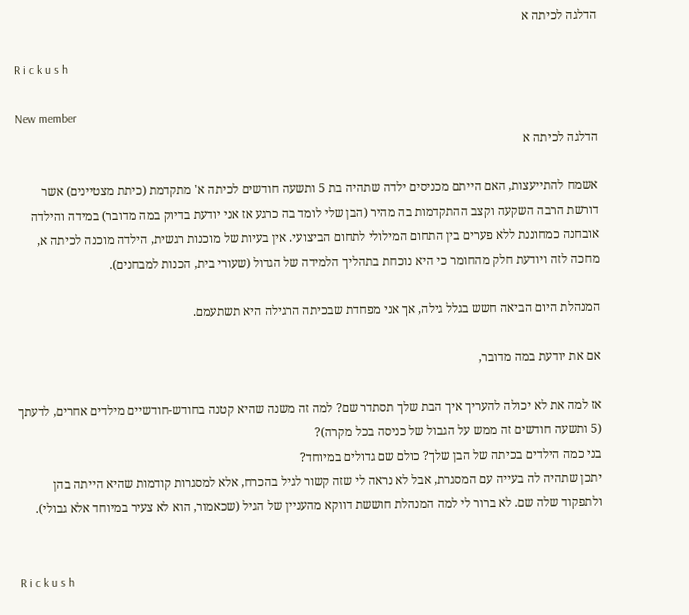הדלגה לכיתה א

R i c k u s h

New member
הדלגה לכיתה א

אשמח להתייעצות, האם הייתם מכניסים ילדה שתהיה בת 5 ותשעה חודשים לכיתה א' מתקדמת (כיתת מצטיינים) אשר דורשת הרבה השקעה וקצב ההתקדמות בה מהיר (הבן שלי לומד בה כרגע אז אני יודעת בדיוק במה מדובר) במידה והילדה אובחנה כמחוננת ללא פערים בין התחום המילולי לתחום הביצועי. אין בעיות של מוכנות רגשית, הילדה מוכנה לכיתה א, מחכה לזה ויודעת חלק מהחומר כי היא נוכחת בתהליך הלמידה של הגדול (שעורי בית, הכנות למבחנים).

המנהלת היום הביאה חשש בגלל גילה, אך אני מפחדת שבכיתה הרגילה היא תשתעמם.

אם את יודעת במה מדובר,

אז למה את לא יכולה להעריך איך הבת שלך תסתדר שם? למה זה משנה שהיא קטנה בחודש-חודשיים מילדים אחרים, לדעתך (5 ותשעה חודשים זה ממש על הגבול של כניסה בכל מקרה)?
בני כמה הילדים בכיתה של הבן שלך? כולם שם גדולים במיוחד?
יתכן שתהיה לה בעייה עם המסגרת, אבל לא נראה לי שזה קשור לגיל בהכרח, אלא למסגרות קודמות שהיא הייתה בהן ולתפקוד שלה שם. לא ברור לי למה המנהלת חוששת דווקא מהעניין של הגיל (שכאמור, הוא לא צעיר במיוחד אלא גבולי).


R i c k u s h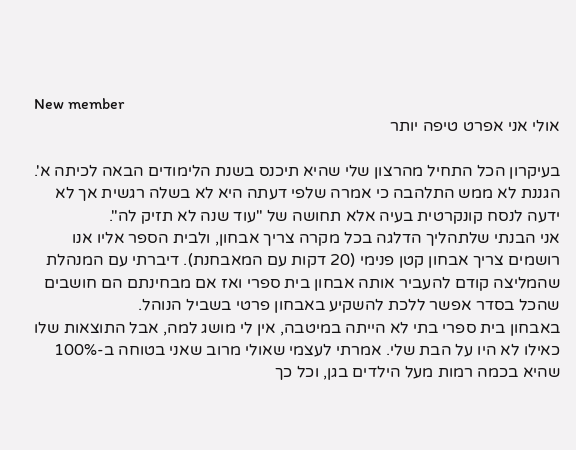New member
אולי אני אפרט טיפה יותר

בעיקרון הכל התחיל מהרצון שלי שהיא תיכנס בשנת הלימודים הבאה לכיתה א'. הגננת לא ממש התלהבה כי אמרה שלפי דעתה היא לא בשלה רגשית אך לא ידעה לנסח קונקרטית בעיה אלא תחושה של "עוד שנה לא תזיק לה".
אני הבנתי שלתהליך הדלגה בכל מקרה צריך אבחון, ולבית הספר אליו אנו רושמים צריך אבחון קטן פנימי (20 דקות עם המאבחנת). דיברתי עם המנהלת שהמליצה קודם להעביר אותה אבחון בית ספרי ואז אם מבחינתם הם חושבים שהכל בסדר אפשר ללכת להשקיע באבחון פרטי בשביל הנוהל.
באבחון בית ספרי בתי לא הייתה במיטבה, אין לי מושג למה, אבל התוצאות שלו כאילו לא היו על הבת שלי. אמרתי לעצמי שאולי מרוב שאני בטוחה ב-100% שהיא בכמה רמות מעל הילדים בגן, וכל כך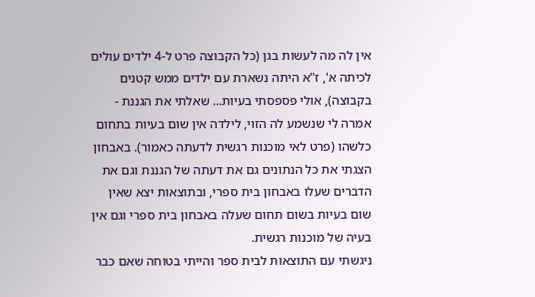אין לה מה לעשות בגן (כל הקבוצה פרט ל-4 ילדים עולים לכיתה א', ז"א היתה נשארת עם ילדים ממש קטנים בקבוצה), אולי פספסתי בעיות... שאלתי את הגננת - אמרה לי שנשמע לה הזוי, לילדה אין שום בעיות בתחום כלשהו (פרט לאי מוכנות רגשית לדעתה כאמור). באבחון הצגתי את כל הנתונים גם את דעתה של הגננת וגם את הדברים שעלו באבחון בית ספרי, ובתוצאות יצא שאין שום בעיות בשום תחום שעלה באבחון בית ספרי וגם אין בעיה של מוכנות רגשית.
ניגשתי עם התוצאות לבית ספר והייתי בטוחה שאם כבר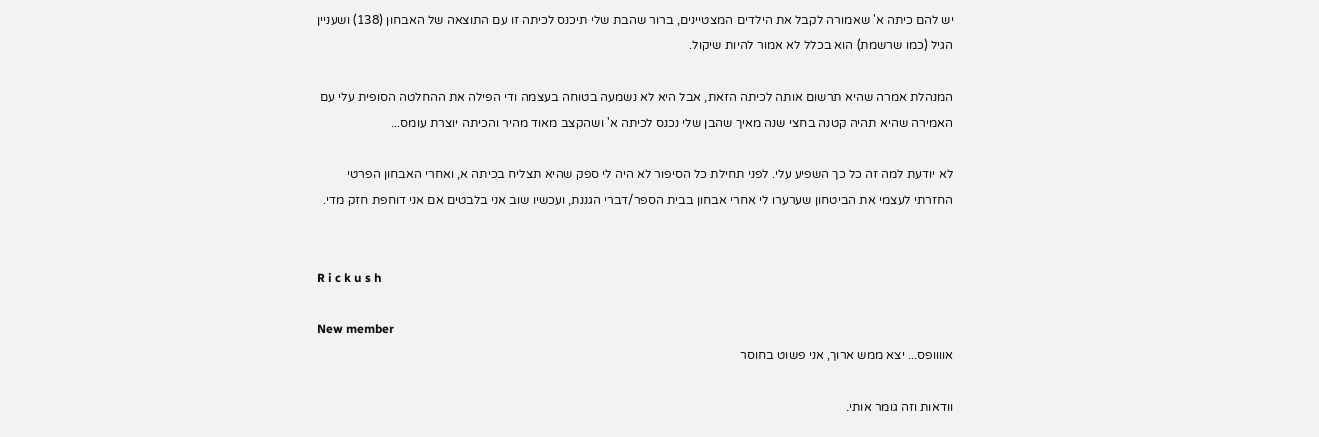יש להם כיתה א' שאמורה לקבל את הילדים המצטיינים, ברור שהבת שלי תיכנס לכיתה זו עם התוצאה של האבחון (138) ושעניין הגיל (כמו שרשמת) הוא בכלל לא אמור להיות שיקול.

המנהלת אמרה שהיא תרשום אותה לכיתה הזאת, אבל היא לא נשמעה בטוחה בעצמה ודי הפילה את ההחלטה הסופית עלי עם האמירה שהיא תהיה קטנה בחצי שנה מאיך שהבן שלי נכנס לכיתה א' ושהקצב מאוד מהיר והכיתה יוצרת עומס...

לא יודעת למה זה כל כך השפיע עלי. לפני תחילת כל הסיפור לא היה לי ספק שהיא תצליח בכיתה א, ואחרי האבחון הפרטי החזרתי לעצמי את הביטחון שערערו לי אחרי אבחון בבית הספר/דברי הגננת, ועכשיו שוב אני בלבטים אם אני דוחפת חזק מדי.


R i c k u s h

New member
אוווופס... יצא ממש ארוך, אני פשוט בחוסר

וודאות וזה גומר אותי.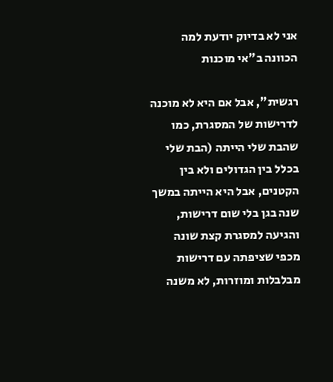אני לא בדיוק יודעת למה הכוונה ב"אי מוכנות

רגשית", אבל אם היא לא מוכנה לדרישות של המסגרת, כמו שהבת שלי הייתה (הבת שלי בכלל בין הגדולים ולא בין הקטנים, אבל היא הייתה במשך שנה בגן בלי שום דרישות, והגיעה למסגרת קצת שונה מכפי שציפתה עם דרישות מבלבלות ומוזרות, לא משנה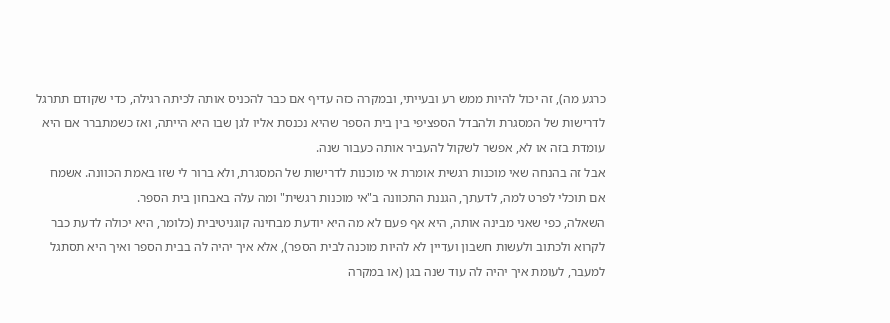כרגע מה), זה יכול להיות ממש רע ובעייתי, ובמקרה כזה עדיף אם כבר להכניס אותה לכיתה רגילה, כדי שקודם תתרגל לדרישות של המסגרת ולהבדל הספציפי בין בית הספר שהיא נכנסת אליו לגן שבו היא הייתה, ואז כשמתברר אם היא עומדת בזה או לא, אפשר לשקול להעביר אותה כעבור שנה.
אבל זה בהנחה שאי מוכנות רגשית אומרת אי מוכנות לדרישות של המסגרת, ולא ברור לי שזו באמת הכוונה. אשמח אם תוכלי לפרט למה, לדעתך, הגננת התכוונה ב"אי מוכנות רגשית" ומה עלה באבחון בית הספר.
השאלה, כפי שאני מבינה אותה, היא אף פעם לא מה היא יודעת מבחינה קוגניטיבית (כלומר, היא יכולה לדעת כבר לקרוא ולכתוב ולעשות חשבון ועדיין לא להיות מוכנה לבית הספר), אלא איך יהיה לה בבית הספר ואיך היא תסתגל למעבר, לעומת איך יהיה לה עוד שנה בגן (או במקרה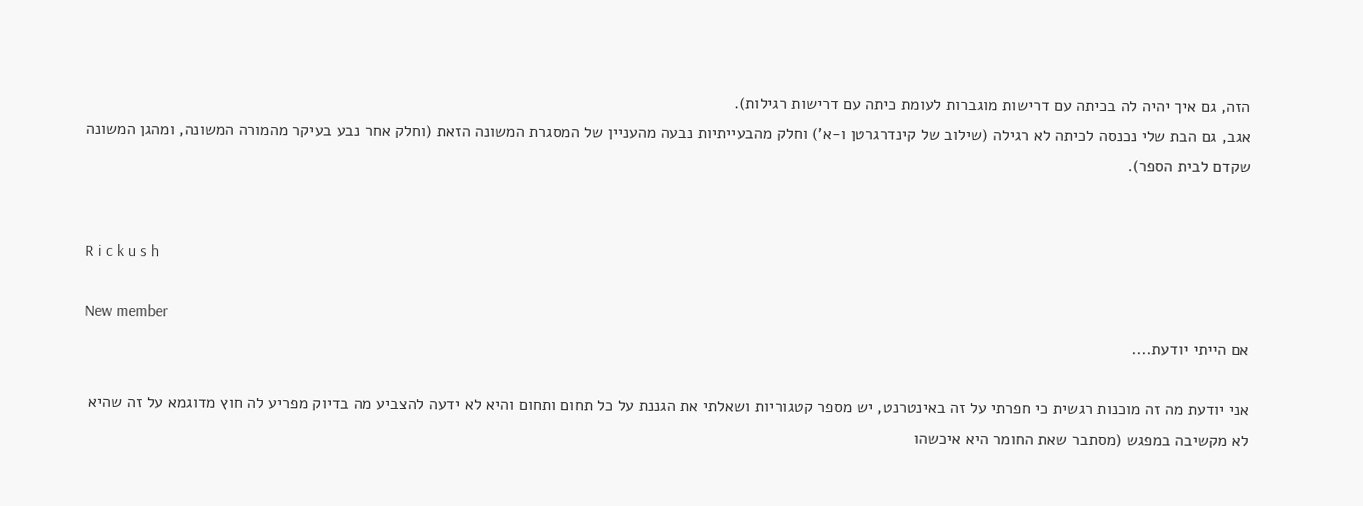הזה, גם איך יהיה לה בכיתה עם דרישות מוגברות לעומת כיתה עם דרישות רגילות).
אגב, גם הבת שלי נכנסה לכיתה לא רגילה (שילוב של קינדרגרטן ו-א') וחלק מהבעייתיות נבעה מהעניין של המסגרת המשונה הזאת (וחלק אחר נבע בעיקר מהמורה המשונה, ומהגן המשונה שקדם לבית הספר).


R i c k u s h

New member
אם הייתי יודעת....

אני יודעת מה זה מוכנות רגשית כי חפרתי על זה באינטרנט, יש מספר קטגוריות ושאלתי את הגננת על כל תחום ותחום והיא לא ידעה להצביע מה בדיוק מפריע לה חוץ מדוגמא על זה שהיא לא מקשיבה במפגש (מסתבר שאת החומר היא איכשהו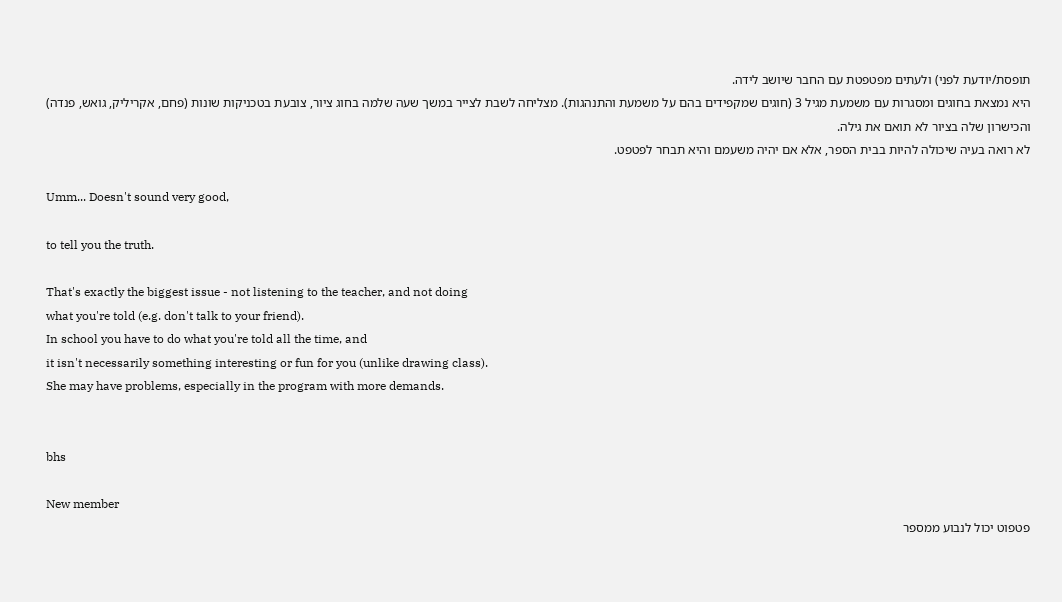תופסת/יודעת לפני) ולעתים מפטפטת עם החבר שיושב לידה.
היא נמצאת בחוגים ומסגרות עם משמעת מגיל 3 (חוגים שמקפידים בהם על משמעת והתנהגות). מצליחה לשבת לצייר במשך שעה שלמה בחוג ציור, צובעת בטכניקות שונות (פחם, אקריליק, גואש, פנדה) והכישרון שלה בציור לא תואם את גילה.
לא רואה בעיה שיכולה להיות בבית הספר, אלא אם יהיה משעמם והיא תבחר לפטפט.

Umm... Doesn't sound very good,

to tell you the truth.

That's exactly the biggest issue - not listening to the teacher, and not doing
what you're told (e.g. don't talk to your friend).
In school you have to do what you're told all the time, and
it isn't necessarily something interesting or fun for you (unlike drawing class).
She may have problems, especially in the program with more demands.


bhs

New member
פטפוט יכול לנבוע ממספר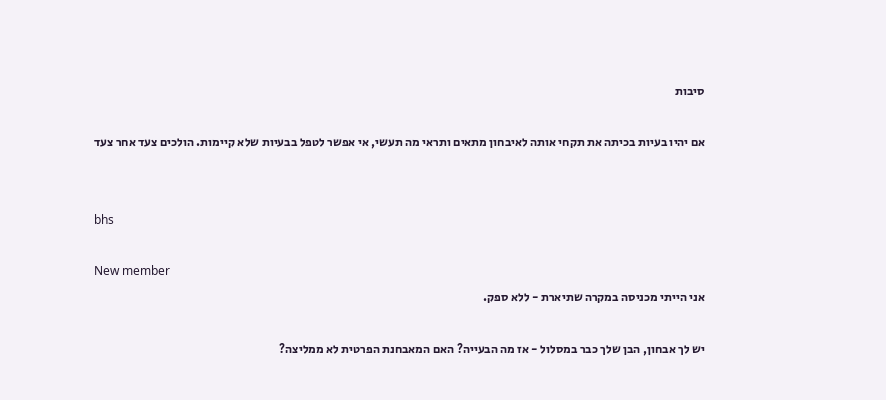סיבות

אם יהיו בעיות בכיתה את תקחי אותה לאיבחון מתאים ותראי מה תעשי, אי אפשר לטפל בבעיות שלא קיימות. הולכים צעד אחר צעד


bhs

New member
אני הייתי מכניסה במקרה שתיארת - ללא ספק.

יש לך אבחון, הבן שלך כבר במסלול - אז מה הבעייה? האם המאבחנת הפרטית לא ממליצה?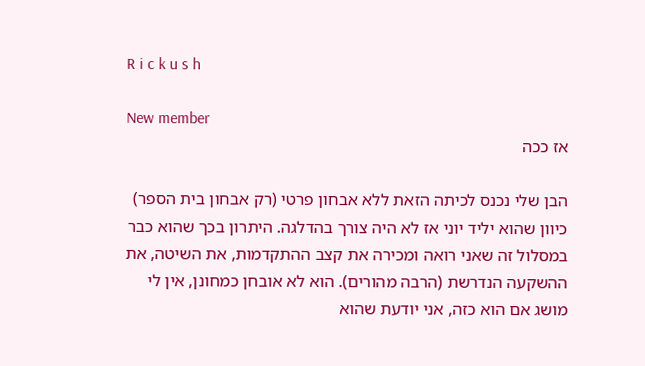R i c k u s h

New member
אז ככה

הבן שלי נכנס לכיתה הזאת ללא אבחון פרטי (רק אבחון בית הספר) כיוון שהוא יליד יוני אז לא היה צורך בהדלגה. היתרון בכך שהוא כבר במסלול זה שאני רואה ומכירה את קצב ההתקדמות, את השיטה, את ההשקעה הנדרשת (הרבה מהורים). הוא לא אובחן כמחונן, אין לי מושג אם הוא כזה, אני יודעת שהוא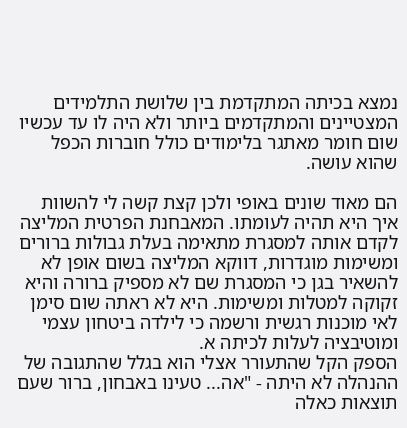נמצא בכיתה המתקדמת בין שלושת התלמידים המצטיינים והמתקדמים ביותר ולא היה לו עד עכשיו שום חומר מאתגר בלימודים כולל חוברות הכפל שהוא עושה.

הם מאוד שונים באופי ולכן קצת קשה לי להשוות איך היא תהיה לעומתו. המאבחנת הפרטית המליצה לקדם אותה למסגרת מתאימה בעלת גבולות ברורים ומשימות מוגדרות, דווקא המליצה בשום אופן לא להשאיר בגן כי המסגרת שם לא מספיק ברורה והיא זקוקה למטלות ומשימות. היא לא ראתה שום סימן לאי מוכנות רגשית ורשמה כי לילדה ביטחון עצמי ומוטיבציה לעלות לכיתה א.
הספק הקל שהתעורר אצלי הוא בגלל שהתגובה של ההנהלה לא היתה - "אה... טעינו באבחון, ברור שעם תוצאות כאלה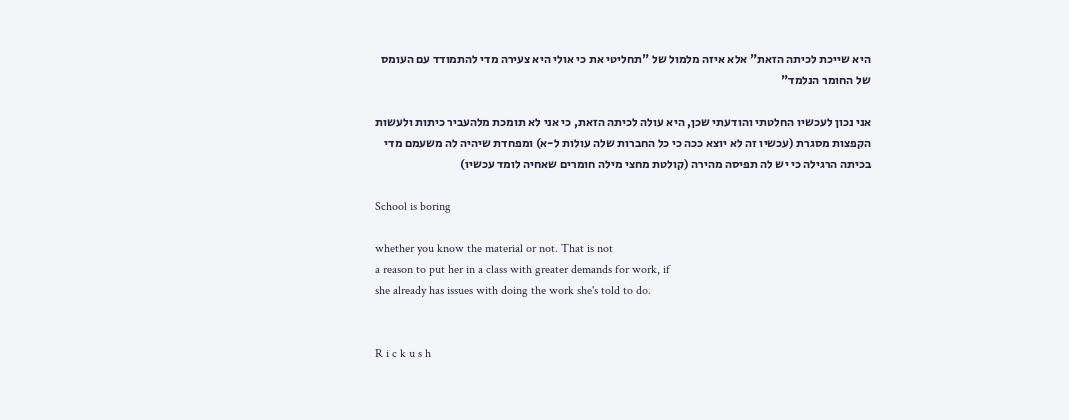היא שייכת לכיתה הזאת" אלא איזה מלמול של "תחליטי את כי אולי היא צעירה מדי להתמודד עם העומס של החומר הנלמד"

אני נכון לעכשיו החלטתי והודעתי שכן, היא עולה לכיתה הזאת, כי אני לא תומכת מלהעביר כיתות ולעשות הקפצות מסגרת (עכשיו זה לא יוצא ככה כי כל החברות שלה עולות ל-א) ומפחדת שיהיה לה משעמם מדי בכיתה הרגילה כי יש לה תפיסה מהירה (קולטת מחצי מילה חומרים שאחיה לומד עכשיו)

School is boring

whether you know the material or not. That is not
a reason to put her in a class with greater demands for work, if
she already has issues with doing the work she's told to do.


R i c k u s h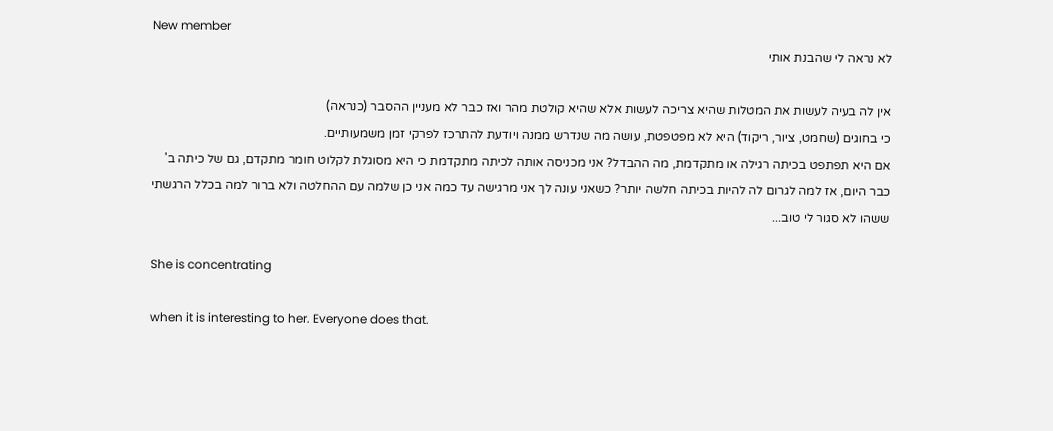New member
לא נראה לי שהבנת אותי

אין לה בעיה לעשות את המטלות שהיא צריכה לעשות אלא שהיא קולטת מהר ואז כבר לא מעניין ההסבר (כנראה)
כי בחוגים (שחמט, ציור, ריקוד) היא לא מפטפטת, עושה מה שנדרש ממנה ויודעת להתרכז לפרקי זמן משמעותיים.
אם היא תפתפט בכיתה רגילה או מתקדמת, מה ההבדל? אני מכניסה אותה לכיתה מתקדמת כי היא מסוגלת לקלוט חומר מתקדם, גם של כיתה ב' כבר היום, אז למה לגרום לה להיות בכיתה חלשה יותר? כשאני עונה לך אני מרגישה עד כמה אני כן שלמה עם ההחלטה ולא ברור למה בכלל הרגשתי ששהו לא סגור לי טוב...

She is concentrating

when it is interesting to her. Everyone does that.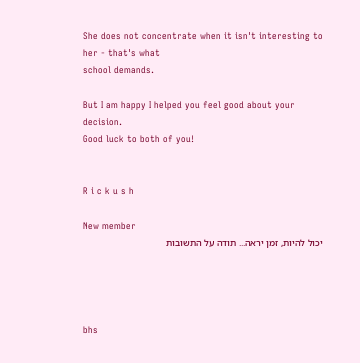She does not concentrate when it isn't interesting to her - that's what
school demands.

But I am happy I helped you feel good about your decision.
Good luck to both of you!


R i c k u s h

New member
יכול להיות, זמן יראה... תודה על התשובות




bhs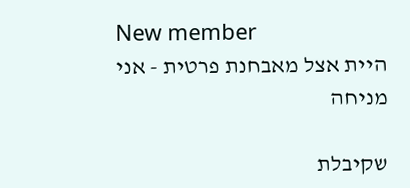New member
היית אצל מאבחנת פרטית - אני מניחה

שקיבלת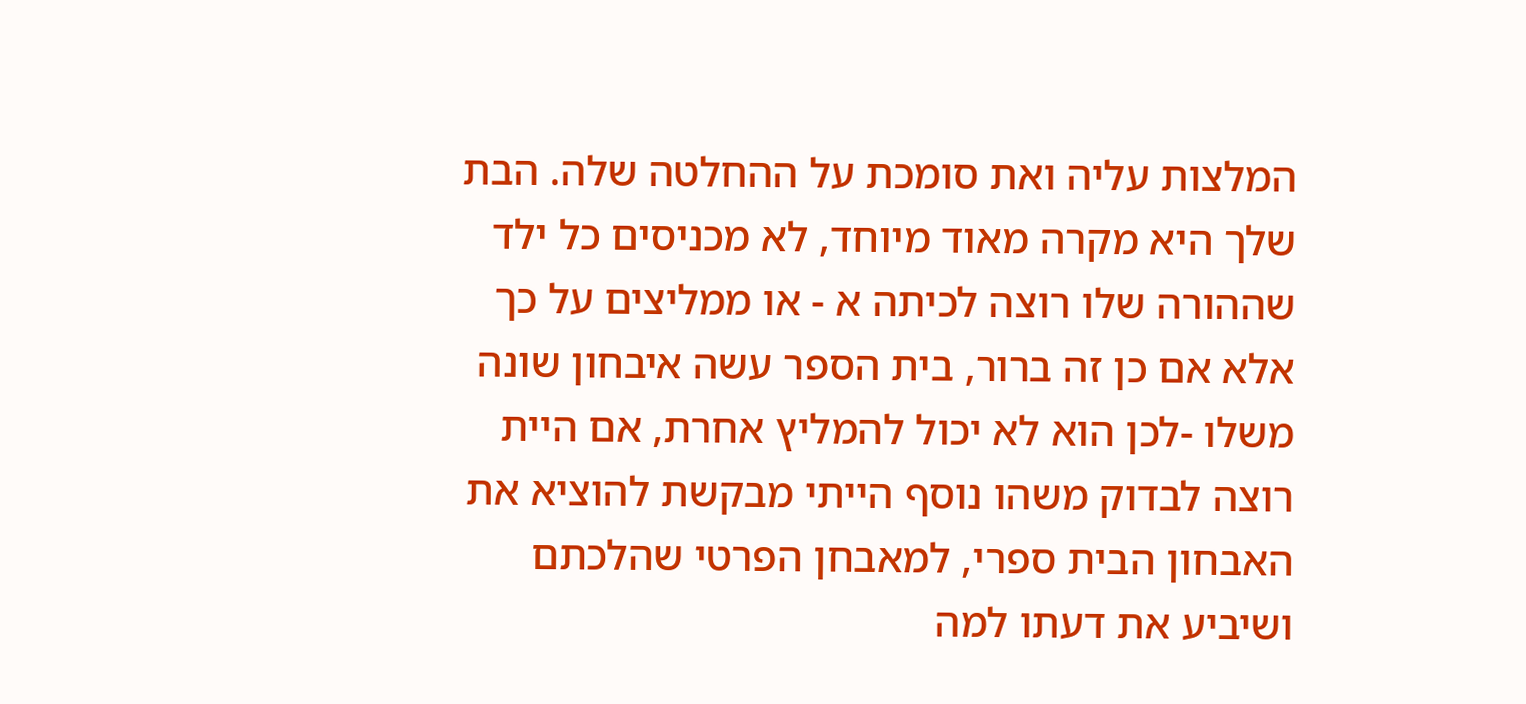המלצות עליה ואת סומכת על ההחלטה שלה. הבת שלך היא מקרה מאוד מיוחד, לא מכניסים כל ילד שההורה שלו רוצה לכיתה א - או ממליצים על כך אלא אם כן זה ברור, בית הספר עשה איבחון שונה משלו -לכן הוא לא יכול להמליץ אחרת, אם היית רוצה לבדוק משהו נוסף הייתי מבקשת להוציא את האבחון הבית ספרי, למאבחן הפרטי שהלכתם ושיביע את דעתו למה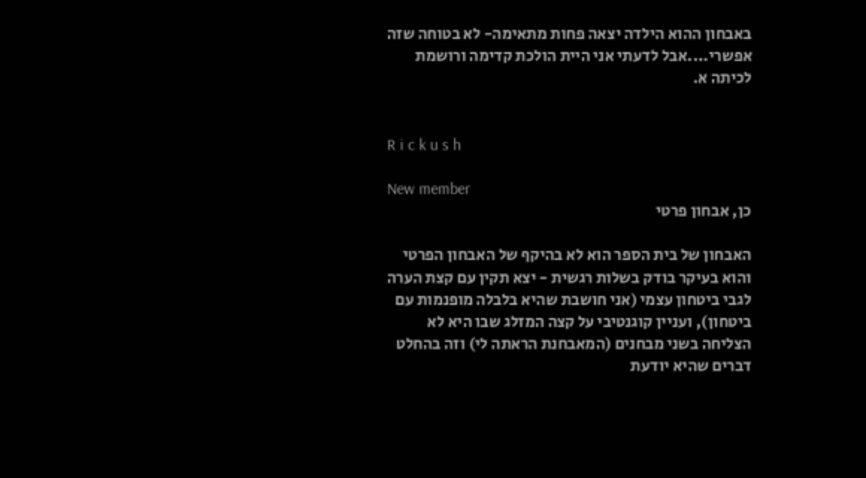באבחון ההוא הילדה יצאה פחות מתאימה- לא בטוחה שזה אפשרי....אבל לדעתי אני היית הולכת קדימה ורושמת לכיתה א.


R i c k u s h

New member
כן, אבחון פרטי

האבחון של בית הספר הוא לא בהיקף של האבחון הפרטי והוא בעיקר בודק בשלות רגשית - יצא תקין עם קצת הערה לגבי ביטחון עצמי (אני חושבת שהיא בלבלה מופנמות עם ביטחון), ועניין קוגנטיבי על קצה המזלג שבו היא לא הצליחה בשני מבחנים (המאבחנת הראתה לי) וזה בהחלט דברים שהיא יודעת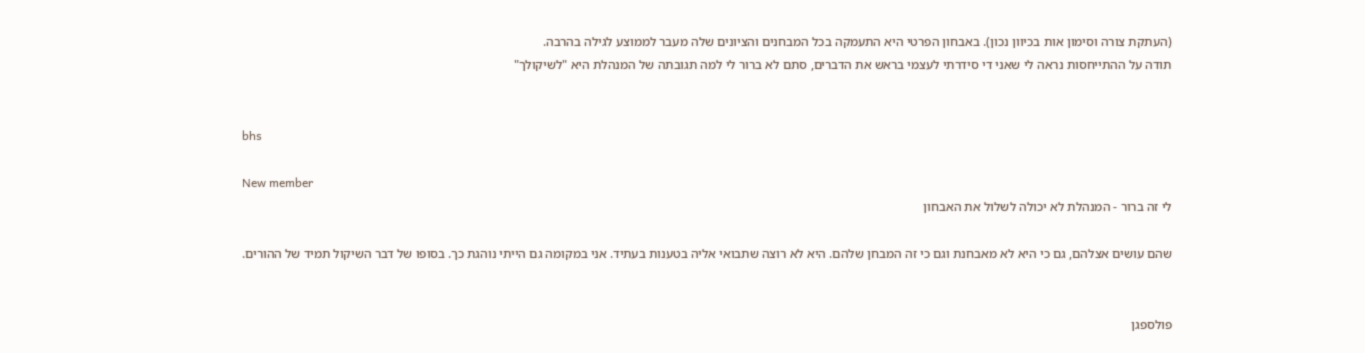(העתקת צורה וסימון אות בכיוון נכון). באבחון הפרטי היא התעמקה בכל המבחנים והציונים שלה מעבר לממוצע לגילה בהרבה.
תודה על ההתייחסות נראה לי שאני די סידרתי לעצמי בראש את הדברים, סתם לא ברור לי למה תגובתה של המנהלת היא "לשיקולך"


bhs

New member
לי זה ברור - המנהלת לא יכולה לשלול את האבחון

שהם עושים אצלהם, גם כי היא לא מאבחנת וגם כי זה המבחן שלהם. היא לא רוצה שתבואי אליה בטענות בעתיד. אני במקומה גם הייתי נוהגת כך. בסופו של דבר השיקול תמיד של ההורים.


פולספגן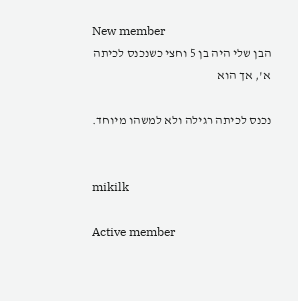New member
הבן שלי היה בן 5 וחצי כשנכנס לכיתה א', אך הוא

נכנס לכיתה רגילה ולא למשהו מיוחד.


mikilk

Active member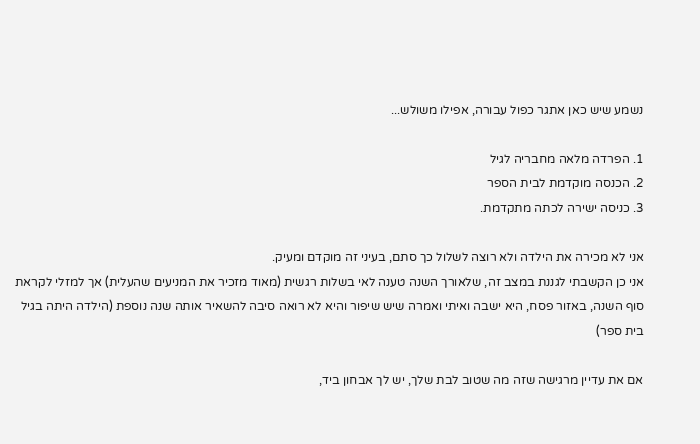נשמע שיש כאן אתגר כפול עבורה, אפילו משולש...

1. הפרדה מלאה מחבריה לגיל
2. הכנסה מוקדמת לבית הספר
3. כניסה ישירה לכתה מתקדמת.

אני לא מכירה את הילדה ולא רוצה לשלול כך סתם, בעיני זה מוקדם ומעיק.
אני כן הקשבתי לגננת במצב זה, שלאורך השנה טענה לאי בשלות רגשית (מאוד מזכיר את המניעים שהעלית) אך למזלי לקראת סוף השנה, באזור פסח, היא ישבה ואיתי ואמרה שיש שיפור והיא לא רואה סיבה להשאיר אותה שנה נוספת (הילדה היתה בגיל בית ספר)

אם את עדיין מרגישה שזה מה שטוב לבת שלך, יש לך אבחון ביד,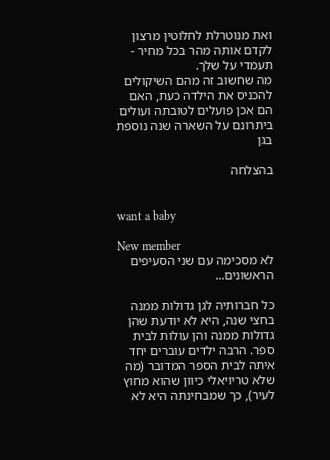ואת מנוטרלת לחלוטין מרצון לקדם אותה מהר בכל מחיר - תעמדי על שלך.
מה שחשוב זה מהם השיקולים להכניס את הילדה כעת, האם הם אכן פועלים לטובתה ועולים ביתרונם על השארה שנה נוספת בגן

בהצלחה


want a baby

New member
לא מסכימה עם שני הסעיפים הראשונים...

כל חברותיה לגן גדולות ממנה בחצי שנה, היא לא יודעת שהן גדולות ממנה והן עולות לבית ספר. הרבה ילדים עוברים יחד איתה לבית הספר המדובר (מה שלא טריויאלי כיוון שהוא מחוץ לעיר), כך שמבחינתה היא לא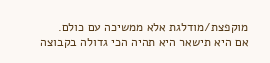מוקפצת/מודלגת אלא ממשיכה עם כולם.
אם היא תישאר היא תהיה הכי גדולה בקבוצה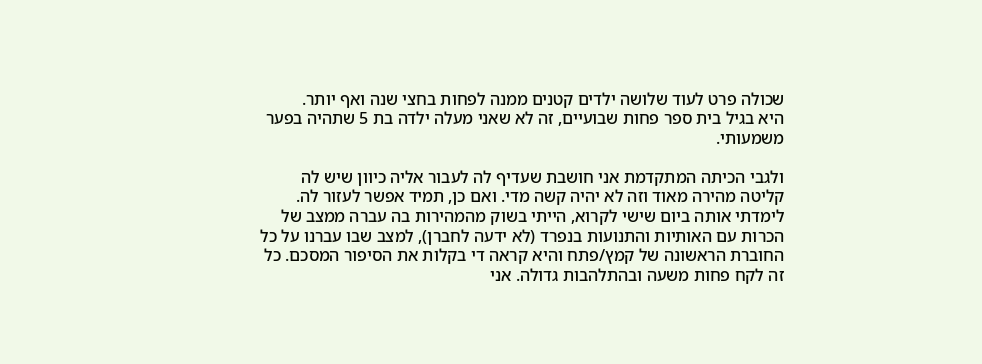שכולה פרט לעוד שלושה ילדים קטנים ממנה לפחות בחצי שנה ואף יותר.
היא בגיל בית ספר פחות שבועיים, זה לא שאני מעלה ילדה בת 5 שתהיה בפער משמעותי.

ולגבי הכיתה המתקדמת אני חושבת שעדיף לה לעבור אליה כיוון שיש לה קליטה מהירה מאוד וזה לא יהיה קשה מדי. ואם כן, תמיד אפשר לעזור לה.
לימדתי אותה ביום שישי לקרוא, הייתי בשוק מהמהירות בה עברה ממצב של הכרות עם האותיות והתנועות בנפרד (לא ידעה לחברן), למצב שבו עברנו על כל החוברת הראשונה של קמץ/פתח והיא קראה די בקלות את הסיפור המסכם. כל זה לקח פחות משעה ובהתלהבות גדולה. אני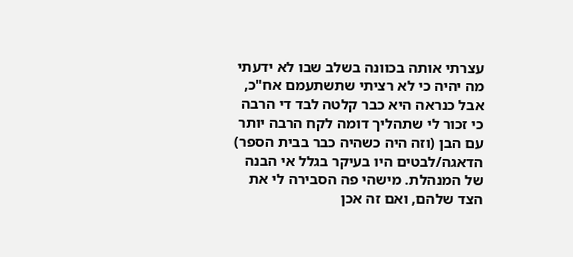עצרתי אותה בכוונה בשלב שבו לא ידעתי מה יהיה כי לא רציתי שתשתעמם אח"כ, אבל כנראה היא כבר קלטה לבד די הרבה כי זכור לי שתהליך דומה לקח הרבה יותר עם הבן (וזה היה כשהיה כבר בבית הספר)
הדאגה/לבטים היו בעיקר בגלל אי הבנה של המנהלת. מישהי פה הסבירה לי את הצד שלהם, ואם זה אכן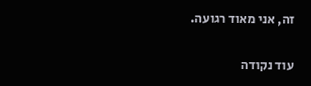זה, אני מאוד רגועה.

עוד נקודה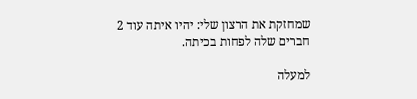שמחזקת את הרצון שלי: יהיו איתה עוד 2 חברים שלה לפחות בכיתה.

למעלה